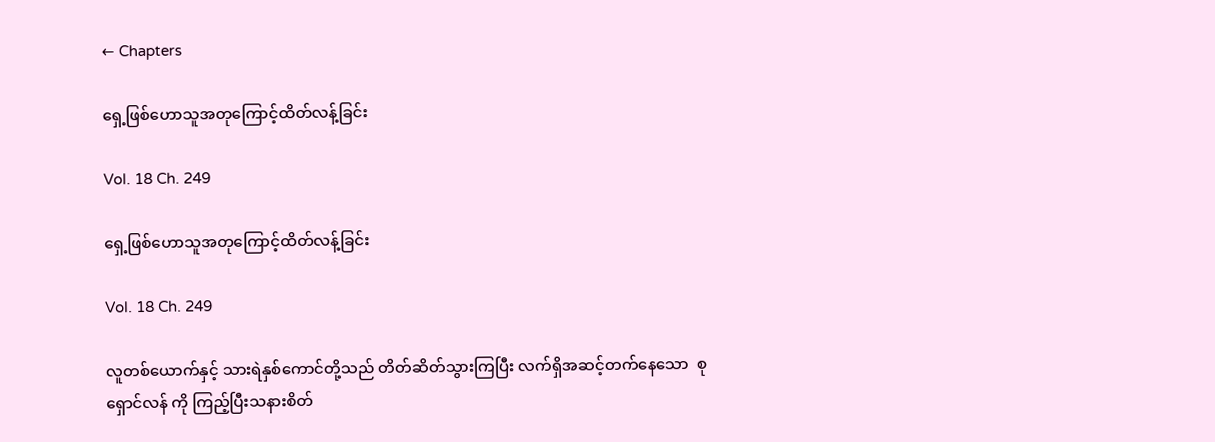← Chapters

ရှေ့ဖြစ်ဟောသူအတုကြောင့်ထိတ်လန့်ခြင်း

Vol. 18 Ch. 249

ရှေ့ဖြစ်ဟောသူအတုကြောင့်ထိတ်လန့်ခြင်း

Vol. 18 Ch. 249

လူတစ်ယောက်နှင့် သားရဲနှစ်ကောင်တို့သည် တိတ်ဆိတ်သွားကြပြီး လက်ရှိအဆင့်တက်နေသော  စုရှောင်လန် ကို ကြည့်ပြီးသနားစိတ်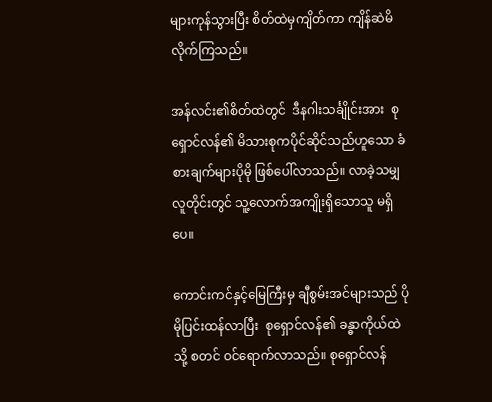များကုန်သွားပြီး စိတ်ထဲမှကျိတ်ကာ ကျိန်ဆဲမိလိုက်ကြသည်။

အန်လင်း၏စိတ်ထဲတွင်  ဒီနဂါးသင်္ချိုင်းအား  စုရှောင်လန်၏ မိသားစုကပိုင်ဆိုင်သည်ဟူသော ခံစားချက်များပိုမို ဖြစ်ပေါ်လာသည်။ လာခဲ့သမျှလူတိုင်းတွင် သူ့လောက်အကျိုးရှိသောသူ မရှိပေ။

ကောင်းကင်နှင့်မြေကြီးမှ ချီစွမ်းအင်များသည် ပိုမိုပြင်းထန်လာပြီး  စုရှောင်လန်၏ ခန္ဓာကိုယ်ထဲသို့ စတင် ဝင်ရောက်လာသည်။ စုရှောင်လန်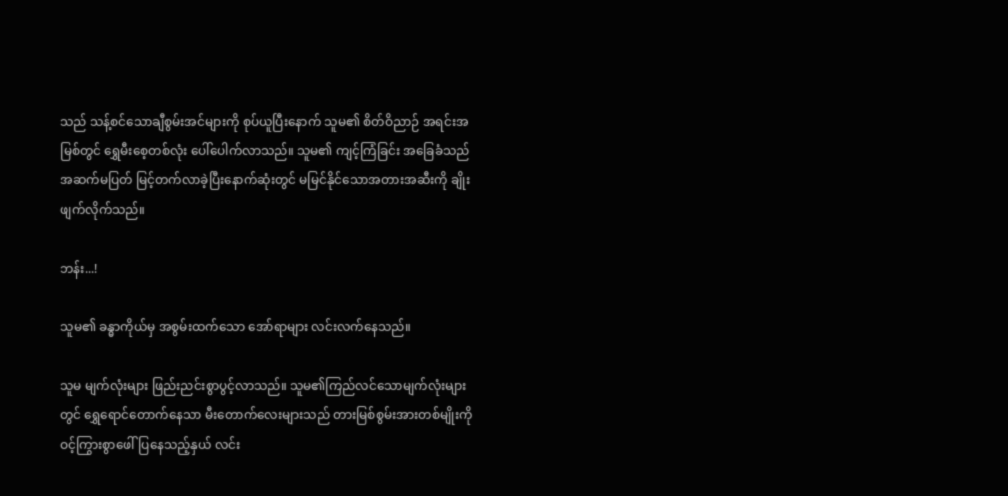သည် သန့်စင်သောချီစွမ်းအင်များကို စုပ်ယူပြီးနောက် သူမ၏ စိတ်ဝိညာဉ် အရင်းအမြစ်တွင် ရွှေမီးစေ့တစ်လုံး ပေါ်ပေါက်လာသည်။ သူမ၏ ကျင့်ကြံခြင်း အခြေခံသည် အဆက်မပြတ် မြင့်တက်လာခဲ့ပြီးနောက်ဆုံးတွင် မမြင်နိုင်သောအတားအဆီးကို ချိုးဖျက်လိုက်သည်။

ဘန်း...!

သူမ၏ ခန္ဓာကိုယ်မှ အစွမ်းထက်သော အော်ရာများ လင်းလက်နေသည်။

သူမ မျက်လုံးများ ဖြည်းညင်းစွာပွင့်လာသည်။ သူမ၏ကြည်လင်သောမျက်လုံးများတွင် ရွှေရောင်တောက်နေသာ မီးတောက်လေးများသည် တားမြစ်စွမ်းအားတစ်မျိုးကို ဝင့်ကြွားစွာဖေါ်ပြနေသည့်နှယ် လင်း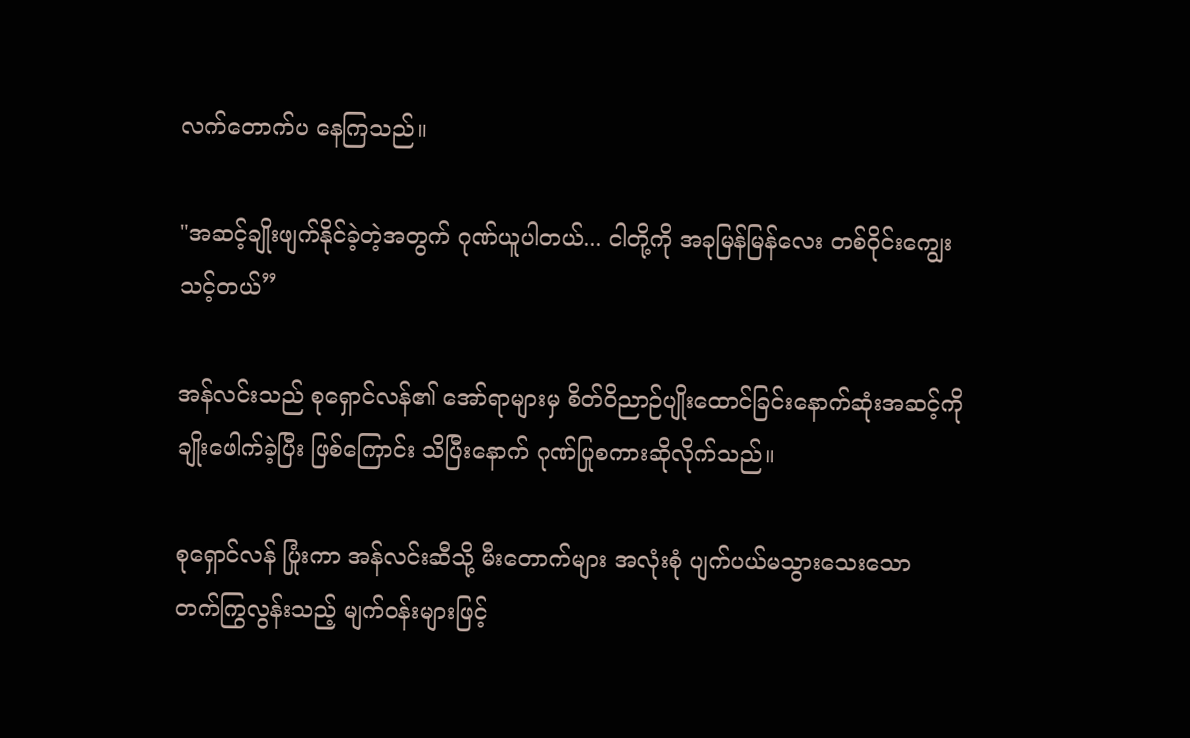လက်တောက်ပ နေကြသည်။

"အဆင့်ချိုးဖျက်နိုင်ခဲ့တဲ့အတွက် ဂုဏ်ယူပါတယ်... ငါတို့ကို အခုမြန်မြန်လေး တစ်ဝိုင်းကျွေးသင့်တယ်”

အန်လင်းသည် စုရှောင်လန်၏ အော်ရာများမှ စိတ်ဝိညာဉ်ပျိုးထောင်ခြင်းနောက်ဆုံးအဆင့်ကို ချိုးဖေါက်ခဲ့ပြီး ဖြစ်ကြောင်း သိပြီးနောက် ဂုဏ်ပြုစကားဆိုလိုက်သည်။

စုရှောင်လန် ပြုံးကာ အန်လင်းဆီသို့ မီးတောက်များ အလုံးစုံ ပျက်ပယ်မသွားသေးသော တက်ကြွလွန်းသည့် မျက်ဝန်းများဖြင့်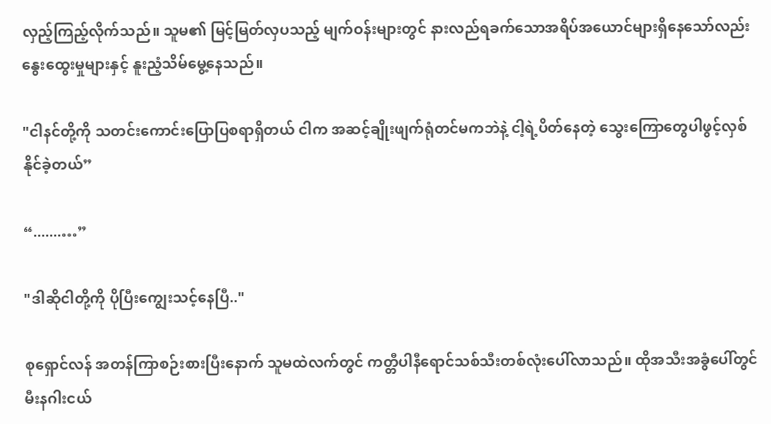လှည့်ကြည့်လိုက်သည်။ သူမ၏ မြင့်မြတ်လှပသည့် မျက်ဝန်းများတွင် နားလည်ရခက်သောအရိပ်အယောင်များရှိနေသော်လည်း နွေးထွေးမှုများနှင့် နူးညံ့သိမ်မွေ့နေသည်။

"ငါနင်တို့ကို သတင်းကောင်းပြောပြစရာရှိတယ် ငါက အဆင့်ချိုးဖျက်ရုံတင်မကဘဲနဲ့ ငါ့ရဲ့ပိတ်နေတဲ့ သွေးကြောတွေပါဖွင့်လှစ်နိုင်ခဲ့တယ်”

“.......…”

"ဒါဆိုငါတို့ကို ပိုပြီးကျွေးသင့်နေပြီ.."

စုရှောင်လန် အတန်ကြာစဉ်းစားပြီးနောက် သူမထဲလက်တွင် ကတ္တီပါနီရောင်သစ်သီးတစ်လုံးပေါ်လာသည်။ ထိုအသီးအခွံပေါ်တွင် မီးနဂါးငယ်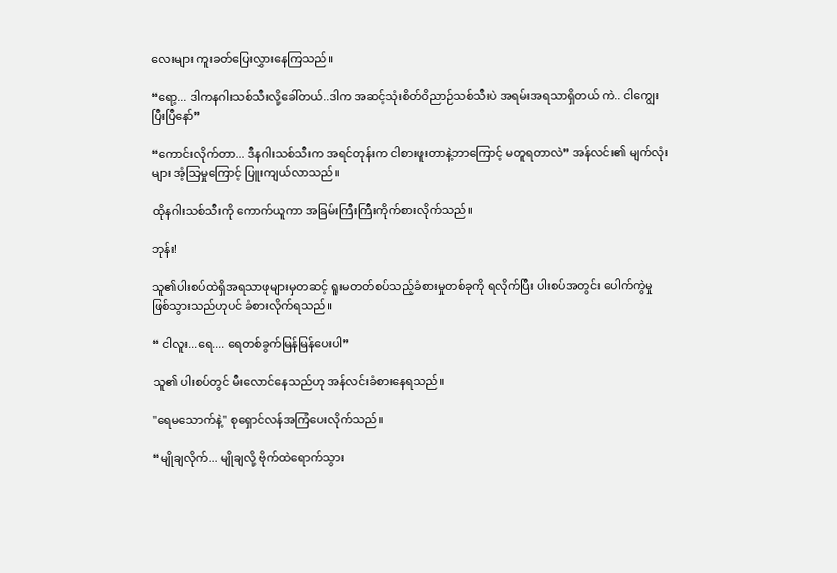လေးများ ကူးခတ်ပြေးလွှားနေကြသည်။

“ရော့... ဒါကနဂါးသစ်သီးလို့ခေါ်တယ်..ဒါက အဆင့်သုံးစိတ်ဝိညာဉ်သစ်သီးပဲ အရမ်းအရသာရှိတယ် ကဲ.. ငါကျွေးပြီးပြီနော်”

“ကောင်းလိုက်တာ... ဒီနဂါးသစ်သီးက အရင်တုန်းက ငါစားဖူးတာနဲ့ဘာကြောင့် မတူရတာလဲ” အန်လင်း၏ မျက်လုံးများ အံ့သြမှုကြောင့် ပြူးကျယ်လာသည်။

ထိုနဂါးသစ်သီးကို ကောက်ယူကာ အခြမ်းကြီးကြီးကိုက်စားလိုက်သည်။

ဘုန်း!

သူ၏ပါးစပ်ထဲရှိအရသာဖုများမှတဆင့် ရူးမတတ်စပ်သည့်ခံစားမှုတစ်ခုကို ရလိုက်ပြီး ပါးစပ်အတွင်း ပေါက်ကွဲမှု ဖြစ်သွားသည်ဟုပင် ခံစားလိုက်ရသည်။

“ ငါလူး...ရေ.... ရေတစ်ခွက်မြန်မြန်ပေးပါ”

သူ၏ ပါးစပ်တွင် မီးလောင်နေသည်ဟု အန်လင်းခံစားနေရသည်။

"ရေမသောက်နဲ့" စုရှောင်လန်အကြံပေးလိုက်သည်။

“မျိုချလိုက်... မျိုချလို့ ဗိုက်ထဲရောက်သွား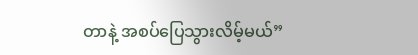တာနဲ့ အစပ်ပြေသွားလိမ့်မယ်”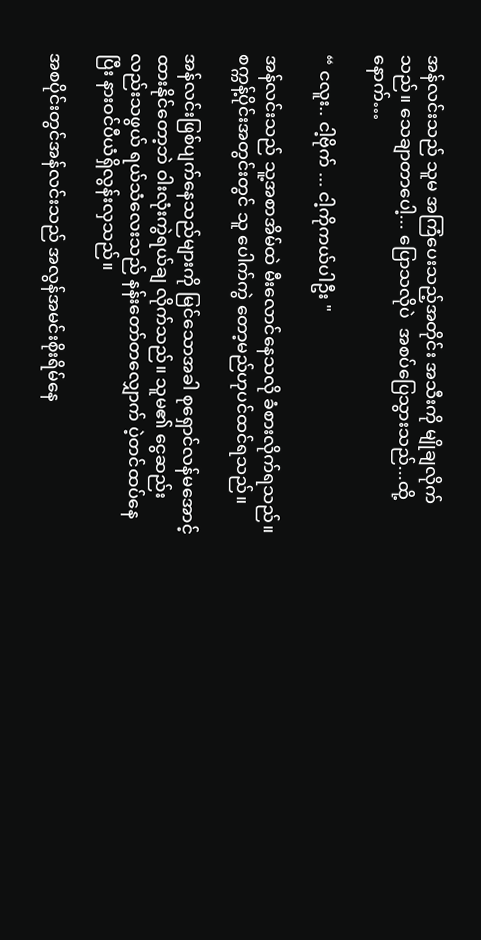အန်လင်းသည် သူမ အကြံပေးသည့်အတိုင်း အသီးကို မျိုချလိုက်သည်။ သေချာတာပေါ့... ပြောသလိုပဲ  အစပ်ပြေသွားသည်...ထို့နောက်…

“ ငလူး.. ငါ့ဗိုက် ... ငါ့ကိုကယ်ပါဦး "

အန်လင်းသည် သူ့အစာအိမ်ထဲ မီးလောင်နေသလို ခံစားလိုက်ရသည်။ စက္ကန့်ပိုင်းအတွင်းတွင် သူ ပေါက်ကွဲ တော့မည်ဟုပင်ထင်ရသည်။

အန်လင်းဖြစ်ပျက်နေသည်များကို မြင်သောအခါ စုရှောင်လန်မအောင့်ထားနိုင်တော့ဘဲ ဝါးလုံးကွဲရယ်ချ လိုက်သည်။ သူမ၏ ငွေဆည်းလည်းသဖွယ် ရယ်သံလေးသည် နန်းတော်တလျှောက် ပဲ့တင်ထပ်နေပြီး နားဝင်ပီယံရှိလွန်းလှသည်။

အစပိုင်းတွင်အန်လင်းသည် အလွန်အမင်းစိုးရိမ်နေ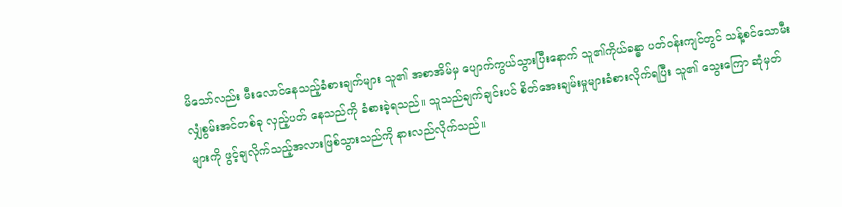မိသော်လည်း မီးလောင်နေသည့်ခံစားချက်များ သူ၏ အစာအိမ်မှ ပျောက်ကွယ်သွားပြီးနောက် သူ၏ကိုယ်ခန္ဓာ ပတ်ဝန်းကျင်တွင် သန့်စင်သောမီးလျှံစွမ်းအင်တစ်ခု လှည့်ပတ် နေသည်ကို ခံစားခဲ့ရသည်။ သူသည်ချက်ချင်းပင် စိတ်အေးချမ်းမှုများခံစားလိုက်ရပြီး သူ၏ သွေးကြော ဆုံမှတ်များကို ဖွင့်ချလိုက်သည့်အလားဖြစ်သွားသည်ကို နားလည်လိုက်သည်။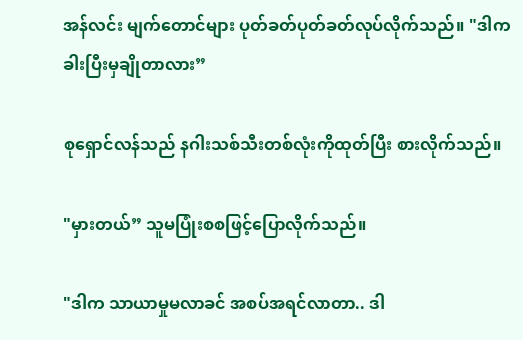အန်လင်း မျက်တောင်များ ပုတ်ခတ်ပုတ်ခတ်လုပ်လိုက်သည်။ "ဒါကခါးပြီးမှချိုတာလား”

စုရှောင်လန်သည် နဂါးသစ်သီးတစ်လုံးကိုထုတ်ပြီး စားလိုက်သည်။

"မှားတယ်” သူမပြုံးစစဖြင့်ပြောလိုက်သည်။

"ဒါက သာယာမှုမလာခင် အစပ်အရင်လာတာ.. ဒါ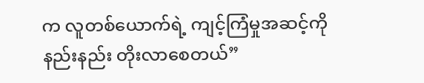က လူတစ်ယောက်ရဲ့ ကျင့်ကြံမှုအဆင့်ကို နည်းနည်း တိုးလာစေတယ်”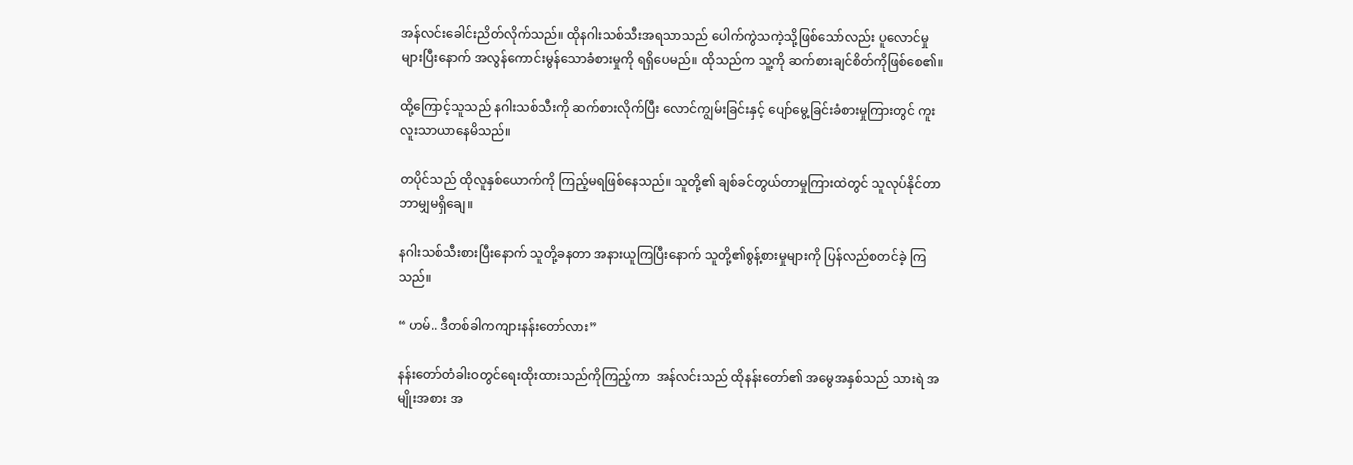အန်လင်းခေါင်းညိတ်လိုက်သည်။ ထိုနဂါးသစ်သီးအရသာသည် ပေါက်ကွဲသကဲ့သို့ဖြစ်သော်လည်း ပူလောင်မှု များပြီးနောက် အလွန်ကောင်းမွန်သောခံစားမှုကို ရရှိပေမည်။ ထိုသည်က သူ့ကို ဆက်စားချင်စိတ်ကိုဖြစ်စေ၏။

ထို့ကြောင့်သူသည် နဂါးသစ်သီးကို ဆက်စားလိုက်ပြီး လောင်ကျွမ်းခြင်းနှင့် ပျော်မွေ့ခြင်းခံစားမှုကြားတွင် ကူးလူးသာယာနေမိသည်။

တပိုင်သည် ထိုလူနှစ်ယောက်ကို ကြည့်မရဖြစ်နေသည်။ သူတို့၏ ချစ်ခင်တွယ်တာမှုကြားထဲတွင် သူလုပ်နိုင်တာ ဘာမျှမရှိချေ။

နဂါးသစ်သီးစားပြီးနောက် သူတို့ခနတာ အနားယူကြပြီးနောက် သူတို့၏စွန့်စားမှုများကို ပြန်လည်စတင်ခဲ့ ကြသည်။

“ ဟမ်.. ဒီတစ်ခါကကျားနန်းတော်လား”

နန်းတော်တံခါးဝတွင်ရေးထိုးထားသည်ကိုကြည့်ကာ  အန်လင်းသည် ထိုနန်းတော်၏ အမွေအနှစ်သည် သားရဲ အမျိုးအစား အ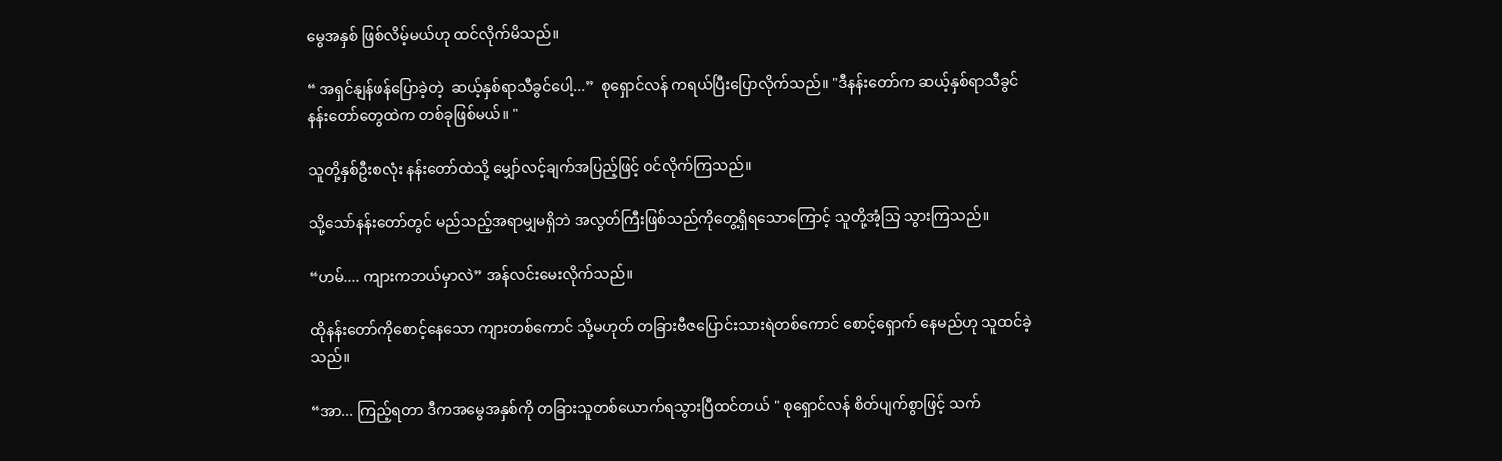မွေအနှစ် ဖြစ်လိမ့်မယ်ဟု ထင်လိုက်မိသည်။

“ အရှင်နျန်ဖန်ပြောခဲ့တဲ့  ဆယ့်နှစ်ရာသီခွင်ပေါ့...”  စုရှောင်လန် ကရယ်ပြီးပြောလိုက်သည်။ "ဒီနန်းတော်က ဆယ့်နှစ်ရာသီခွင်နန်းတော်တွေထဲက တစ်ခုဖြစ်မယ်။ "

သူတို့နှစ်ဦးစလုံး နန်းတော်ထဲသို့ မျှော်လင့်ချက်အပြည့်ဖြင့် ဝင်လိုက်ကြသည်။

သို့သော်နန်းတော်တွင် မည်သည့်အရာမျှမရှိဘဲ အလွတ်ကြီးဖြစ်သည်ကိုတွေ့ရှိရသောကြောင့် သူတို့အံ့သြ သွားကြသည်။

“ဟမ်.... ကျားကဘယ်မှာလဲ” အန်လင်းမေးလိုက်သည်။

ထိုနန်းတော်ကိုစောင့်နေသော ကျားတစ်ကောင် သို့မဟုတ် တခြားဗီဇပြောင်းသားရဲတစ်ကောင် စောင့်ရှောက် နေမည်ဟု သူထင်ခဲ့သည်။

“အာ... ကြည့်ရတာ ဒီကအမွေအနှစ်ကို တခြားသူတစ်ယောက်ရသွားပြီထင်တယ် " စုရှောင်လန် စိတ်ပျက်စွာဖြင့် သက်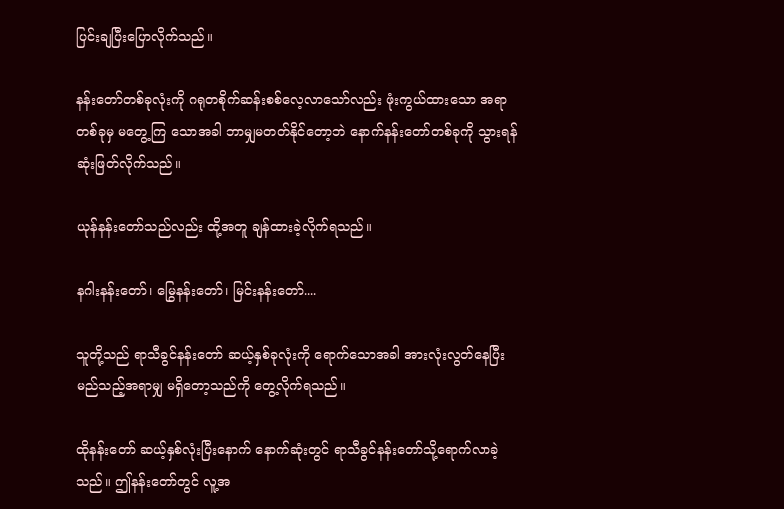ပြင်းချပြီးပြောလိုက်သည်။

နန်းတော်တစ်ခုလုံးကို ဂရုတစိုက်ဆန်းစစ်လေ့လာသော်လည်း ဖုံးကွယ်ထားသော အရာတစ်ခုမှ မတွေ့ကြ သောအခါ ဘာမျှမတတ်နိုင်တော့ဘဲ နောက်နန်းတော်တစ်ခုကို သွားရန် ဆုံးဖြတ်လိုက်သည်။

ယုန်နန်းတော်သည်လည်း ထို့အတူ ချန်ထားခဲ့လိုက်ရသည်။

နဂါးနန်းတော်၊ မြွေနန်းတော်၊ မြင်းနန်းတော်....

သူတို့သည် ရာသီခွင်နန်းတော် ဆယ့်နှစ်ခုလုံးကို ရောက်သောအခါ အားလုံးလွတ်နေပြီး မည်သည့်အရာမျှ မရှိတော့သည်ကို တွေ့လိုက်ရသည်။

ထိုနန်းတော် ဆယ့်နှစ်လုံးပြီးနောက် နောက်ဆုံးတွင် ရာသီခွင်နန်းတော်သို့ရောက်လာခဲ့သည်။ ဤနန်းတော်တွင် လူ့အ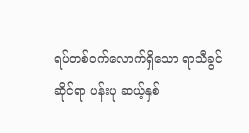ရပ်တစ်ဝက်လောက်ရှိသော ရာသီခွင်ဆိုင်ရာ ပန်းပု ဆယ့်နှစ်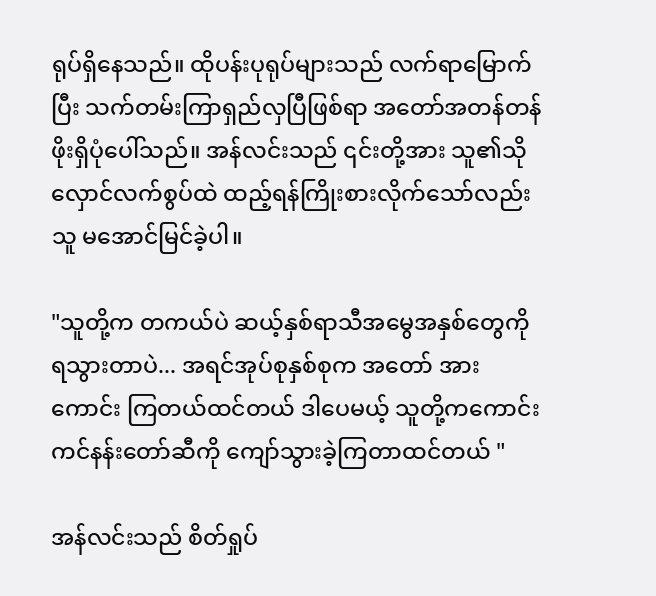ရုပ်ရှိနေသည်။ ထိုပန်းပုရုပ်များသည် လက်ရာမြောက်ပြီး သက်တမ်းကြာရှည်လှပြီဖြစ်ရာ အတော်အတန်တန်ဖိုးရှိပုံပေါ်သည်။ အန်လင်းသည် ၎င်းတို့အား သူ၏သိုလှောင်လက်စွပ်ထဲ ထည့်ရန်ကြိုးစားလိုက်သော်လည်း သူ မအောင်မြင်ခဲ့ပါ။

"သူတို့က တကယ်ပဲ ဆယ့်နှစ်ရာသီအမွေအနှစ်တွေကို ရသွားတာပဲ... အရင်အုပ်စုနှစ်စုက အတော် အားကောင်း ကြတယ်ထင်တယ် ဒါပေမယ့် သူတို့ကကောင်းကင်နန်းတော်ဆီကို ကျော်သွားခဲ့ကြတာထင်တယ် "

အန်လင်းသည် စိတ်ရှုပ်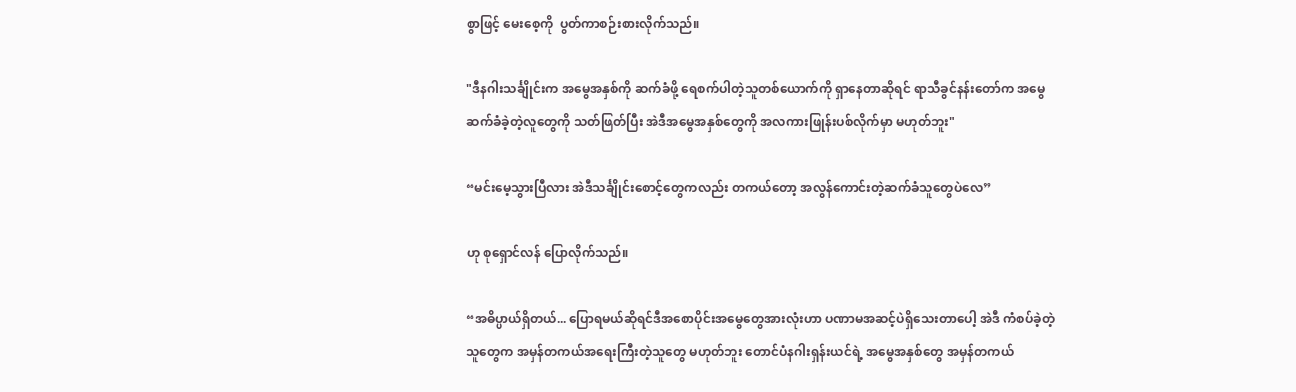စွာဖြင့် မေးစေ့ကို  ပွတ်ကာစဉ်းစားလိုက်သည်။

"ဒီနဂါးသင်္ချိုင်းက အမွေအနှစ်ကို ဆက်ခံဖို့ ရေစက်ပါတဲ့သူတစ်ယောက်ကို ရှာနေတာဆိုရင် ရာသီခွင်နန်းတော်က အမွေဆက်ခံခဲ့တဲ့လူတွေကို သတ်ဖြတ်ပြီး အဲဒီအမွေအနှစ်တွေကို အလကားဖြုန်းပစ်လိုက်မှာ မဟုတ်ဘူး"

“မင်းမေ့သွားပြီလား အဲဒီသင်္ချိုင်းစောင့်တွေကလည်း တကယ်တော့ အလွန်ကောင်းတဲ့ဆက်ခံသူတွေပဲလေ”

ဟု စုရှောင်လန် ပြောလိုက်သည်။

“အဓိပ္ပာယ်ရှိတယ်... ပြောရမယ်ဆိုရင်ဒီအစောပိုင်းအမွေတွေအားလုံးဟာ ပဏာမအဆင့်ပဲရှိသေးတာပေါ့ အဲဒီ ကံစပ်ခဲ့တဲ့သူတွေက အမှန်တကယ်အရေးကြီးတဲ့သူတွေ မဟုတ်ဘူး တောင်ပံနဂါးရှန်းယင်ရဲ့ အမွေအနှစ်တွေ အမှန်တကယ်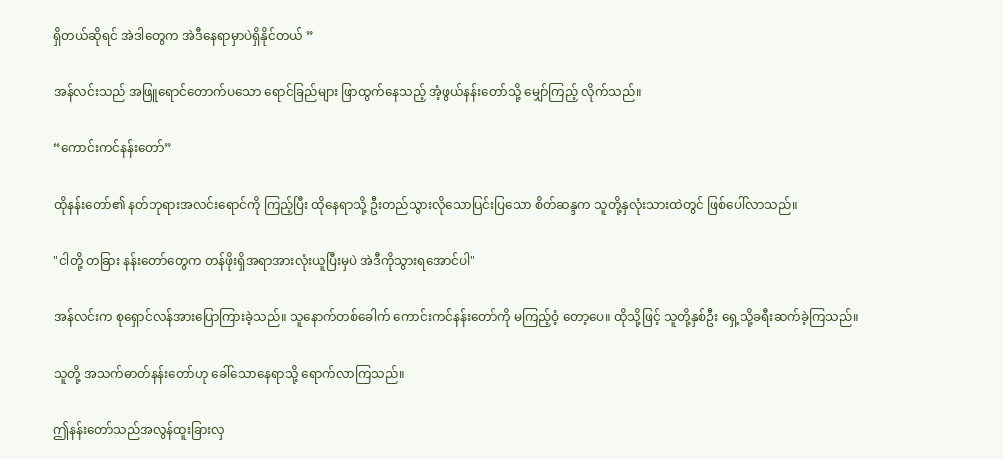ရှိတယ်ဆိုရင် အဲဒါတွေက အဲဒီနေရာမှာပဲရှိနိုင်တယ် ”

အန်လင်းသည် အဖြူရောင်တောက်ပသော ရောင်ခြည်များ ဖြာထွက်နေသည့် အံ့ဖွယ်နန်းတော်သို့ မျှော်ကြည့် လိုက်သည်။

“ကောင်းကင်နန်းတော်”

ထိုနန်းတော်၏ နတ်ဘုရားအလင်းရောင်ကို ကြည့်ပြီး ထိုနေရာသို့ ဦးတည်သွားလိုသောပြင်းပြသော စိတ်ဆန္ဒက သူတို့နှလုံးသားထဲတွင် ဖြစ်ပေါ်လာသည်။

"ငါတို့ တခြား နန်းတော်တွေက တန်ဖိုးရှိအရာအားလုံးယူပြီးမှပဲ အဲဒီကိုသွားရအောင်ပါ"

အန်လင်းက စုရှောင်လန်အားပြောကြားခဲ့သည်။ သူနောက်တစ်ခေါက် ကောင်းကင်နန်းတော်ကို မကြည့်ဝံ့ တော့ပေ။ ထိုသို့ဖြင့် သူတို့နှစ်ဦး ရှေ့သို့ခရီးဆက်ခဲ့ကြသည်။

သူတို့ အသက်ဓာတ်နန်းတော်ဟု ခေါ်သောနေရာသို့ ရောက်လာကြသည်။

ဤနန်းတော်သည်အလွန်ထူးခြားလှ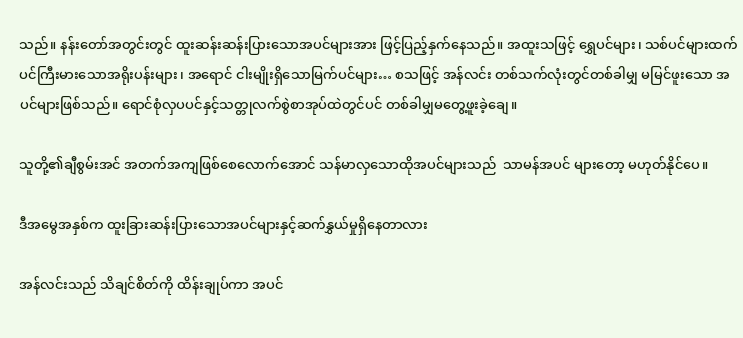သည်။ နန်းတော်အတွင်းတွင် ထူးဆန်းဆန်းပြားသောအပင်များအား ဖြင့်ပြည့်နှက်နေသည်။ အထူးသဖြင့် ရွှေပင်များ၊ သစ်ပင်များထက်ပင်ကြီးမားသောအရိုးပန်းများ၊ အရောင် ငါးမျိုးရှိသောမြက်ပင်များ… စသဖြင့် အန်လင်း တစ်သက်လုံးတွင်တစ်ခါမျှ မမြင်ဖူးသော အပင်များဖြစ်သည်။ ရောင်စုံလှပပင်နှင့်သတ္တုလက်စွဲစာအုပ်ထဲတွင်ပင် တစ်ခါမျှမတွေ့ဖူးခဲ့ချေ။

သူတို့၏ချီစွမ်းအင် အတက်အကျဖြစ်စေလောက်အောင် သန်မာလှသောထိုအပင်များသည်  သာမန်အပင် များတော့ မဟုတ်နိုင်ပေ။

ဒီအမွေအနှစ်က ထူးခြားဆန်းပြားသောအပင်များနှင့်ဆက်နွှယ်မှုရှိနေတာလား

အန်လင်းသည် သိချင်စိတ်ကို ထိန်းချုပ်ကာ အပင်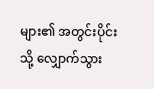များ၏ အတွင်းပိုင်းသို့ လျှောက်သွား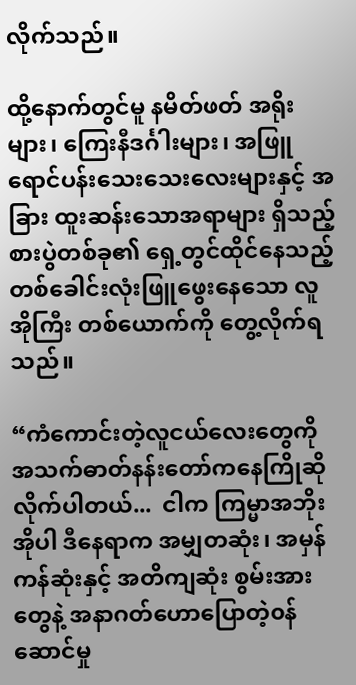လိုက်သည်။

ထို့နောက်တွင်မူ နမိတ်ဖတ် အရိုးများ၊ ကြေးနီဒင်္ဂါးများ၊ အဖြူရောင်ပန်းသေးသေးလေးများနှင့် အခြား ထူးဆန်းသောအရာများ ရှိသည့်စားပွဲတစ်ခု၏ ရှေ့တွင်ထိုင်နေသည့် တစ်ခေါင်းလုံးဖြူဖွေးနေသော လူအိုကြီး တစ်ယောက်ကို တွေ့လိုက်ရသည်။

“ကံကောင်းတဲ့လူငယ်လေးတွေကို အသက်ဓာတ်နန်းတော်ကနေကြိုဆိုလိုက်ပါတယ်...  ငါက ကြမ္မာအဘိုးအိုပါ ဒီနေရာက အမျှတဆုံး၊ အမှန်ကန်ဆုံးနှင့် အတိကျဆုံး စွမ်းအားတွေနဲ့ အနာဂတ်ဟောပြောတဲ့၀န်ဆောင်မှု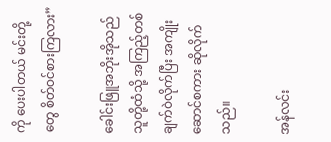ကို ပေးပါတယ် မင်းတို့တွေ စိတ်ဝင်စားကြလား”

ခေါင်းဖြူအဘိုးအိုသည် သူတို့ထံသို့ အကြည့်တစ်ချက်ဝဲလိုက်ပြီး အကျိုးဆောင်စကား ဆိုလိုက်သည်။

အန်လင်း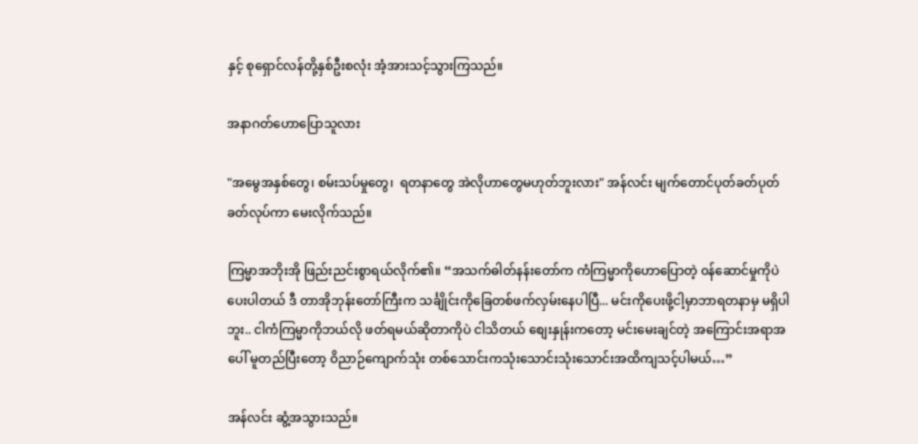နှင့် စုရှောင်လန်တို့နှစ်ဦးစလုံး အံ့အားသင့်သွားကြသည်။

အနာဂတ်ဟောပြောသူလား

"အမွေအနှစ်တွေ၊ စမ်းသပ်မှုတွေ၊  ရတနာတွေ အဲလိုဟာတွေမဟုတ်ဘူးလား" အန်လင်း မျက်တောင်ပုတ်ခတ်ပုတ်ခတ်လုပ်ကာ မေးလိုက်သည်။

ကြမ္မာအဘိုးအို ဖြည်းညင်းစွာရယ်လိုက်၏။ “အသက်ဓါတ်နန်းတော်က ကံကြမ္မာကိုဟောပြောတဲ့ ၀န်ဆောင်မှုကိုပဲပေးပါတယ် ဒီ တာအိုဘုန်းတော်ကြီးက သင်္ချိုင်းကိုခြေတစ်ဖက်လှမ်းနေပါပြီ... မင်းကိုပေးဖို့ငါ့မှာဘာရတနာမှ မရှိပါဘူး.. ငါကံကြမ္မာကိုဘယ်လို ဖတ်ရမယ်ဆိုတာကိုပဲ ငါသိတယ် စျေးနှုန်းကတော့ မင်းမေးချင်တဲ့ အကြောင်းအရာအပေါ် မူတည်ပြီးတော့ ဝိညာဉ်ကျောက်သုံး တစ်သောင်းကသုံးသောင်းသုံးသောင်းအထိကျသင့်ပါမယ်…”

အန်လင်း ဆွံ့အသွားသည်။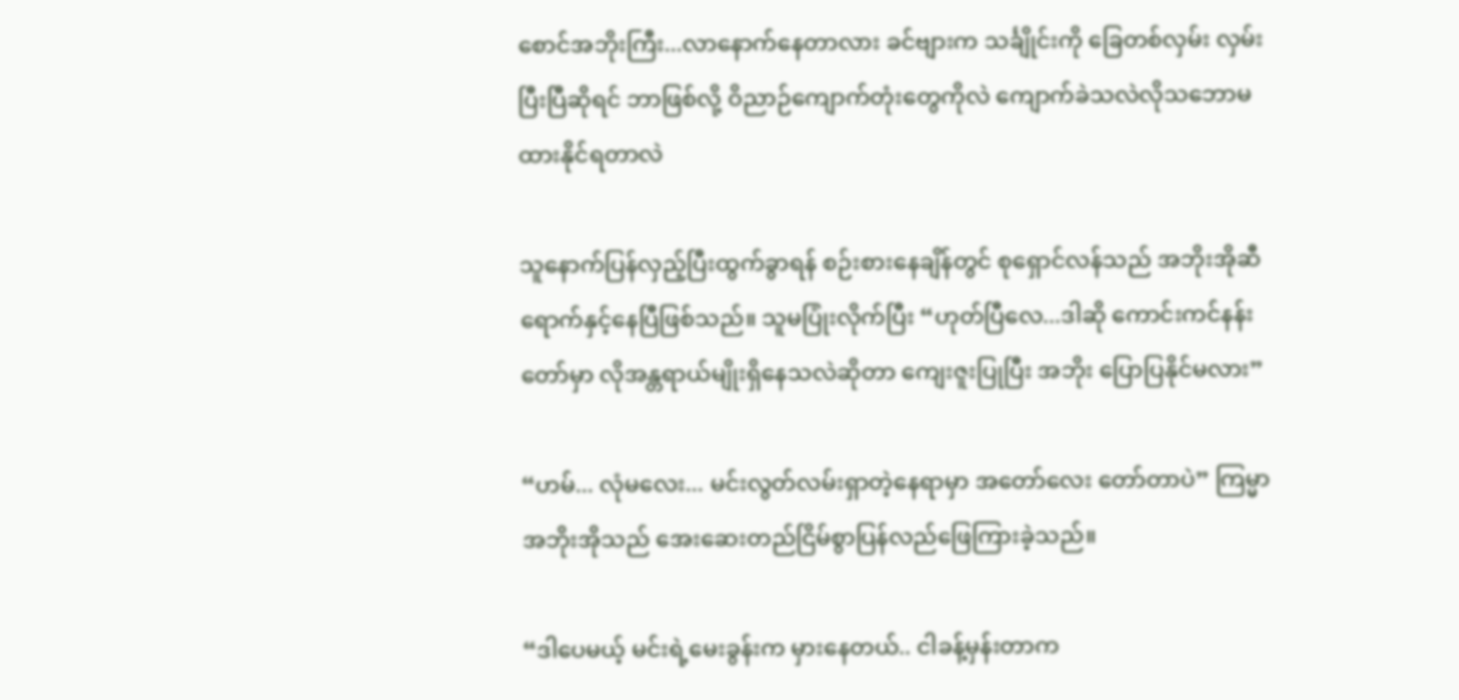စောင်အဘိုးကြီး...လာနောက်နေတာလား ခင်ဗျားက သင်္ချိုင်းကို ခြေတစ်လှမ်း လှမ်းပြီးပြီဆိုရင် ဘာဖြစ်လို့ ဝိညာဉ်ကျောက်တုံးတွေကိုလဲ ကျောက်ခဲသလဲလိုသဘောမထားနိုင်ရတာလဲ

သူနောက်ပြန်လှည့်ပြီးထွက်ခွာရန် စဉ်းစားနေချိန်တွင် စုရှောင်လန်သည် အဘိုးအိုဆီရောက်နှင့်နေပြီဖြစ်သည်။ သူမပြုံးလိုက်ပြီး “ဟုတ်ပြီလေ...ဒါဆို ကောင်းကင်နန်းတော်မှာ လိုအန္တရာယ်မျိုးရှိနေသလဲဆိုတာ ကျေးဇူးပြုပြီး အဘိုး ပြောပြနိုင်မလား”

“ဟမ်... လုံမလေး... မင်းလွတ်လမ်းရှာတဲ့နေရာမှာ အတော်လေး တော်တာပဲ” ကြမ္မာအဘိုးအိုသည် အေးဆေးတည်ငြိမ်စွာပြန်လည်ဖြေကြားခဲ့သည်။

“ဒါပေမယ့် မင်းရဲ့မေးခွန်းက မှားနေတယ်.. ငါခန့်မှန်းတာက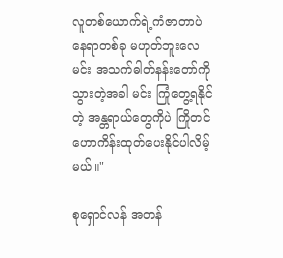လူတစ်ယောက်ရဲ့ကံဇာတာပဲ နေရာတစ်ခု မဟုတ်ဘူးလေ မင်း အသက်ဓါတ်နန်းတော်ကို သွားတဲ့အခါ မင်း ကြုံတွေ့ရနိုင်တဲ့ အန္တရာယ်တွေကိုပဲ ကြိုတင် ဟောကိန်းထုတ်ပေးနိုင်ပါလိမ့်မယ်။"

စုရှောင်လန် အတန်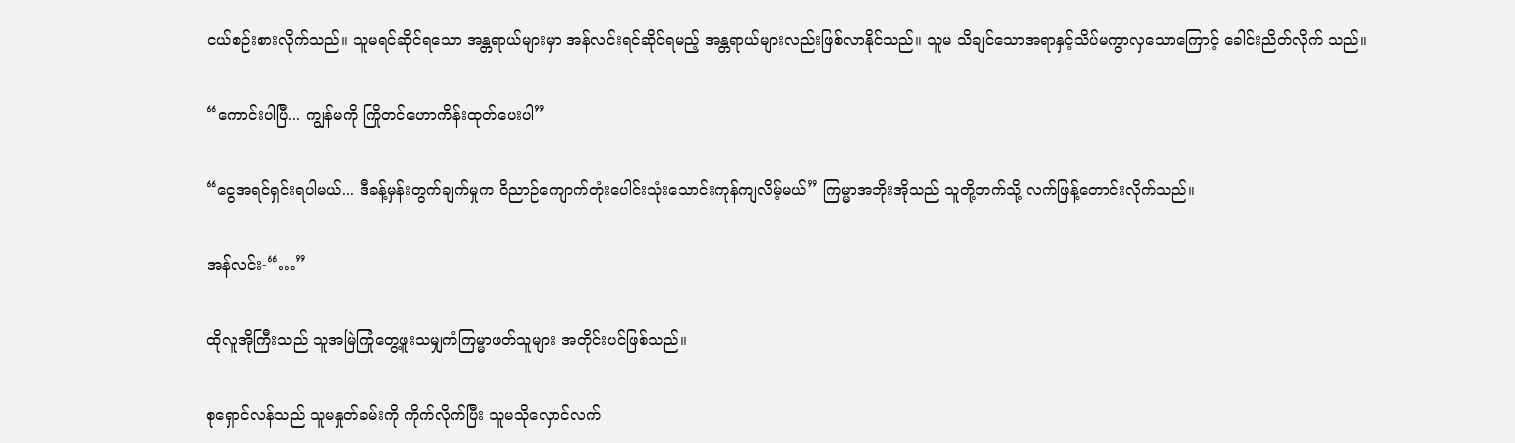ငယ်စဉ်းစားလိုက်သည်။ သူမရင်ဆိုင်ရသော အန္တရာယ်များမှာ အန်လင်းရင်ဆိုင်ရမည့် အန္တရာယ်များလည်းဖြစ်လာနိုင်သည်။ သူမ သိချင်သောအရာနှင့်သိပ်မကွာလှသောကြောင့် ခေါင်းညိတ်လိုက် သည်။

“ကောင်းပါပြီ... ကျွန်မကို ကြိုတင်ဟောကိန်းထုတ်ပေးပါ”

“ငွေအရင်ရှင်းရပါမယ်... ဒီခန့်မှန်းတွက်ချက်မှုက ဝိညာဉ်ကျောက်တုံးပေါင်းသုံးသောင်းကုန်ကျလိမ့်မယ်” ကြမ္မာအဘိုးအိုသည် သူတို့ဘက်သို့ လက်ဖြန့်တောင်းလိုက်သည်။

အန်လင်း-“…”

ထိုလူအိုကြီးသည် သူအမြဲကြုံတွေ့ဖူးသမျှကံကြမ္မာဖတ်သူများ အတိုင်းပင်ဖြစ်သည်။

စုရှောင်လန်သည် သူမနှုတ်ခမ်းကို ကိုက်လိုက်ပြီး သူမသိုလှောင်လက်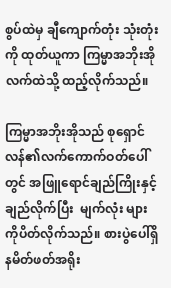စွပ်ထဲမှ ချီကျောက်တုံး သုံးတုံးကို ထုတ်ယူကာ ကြမ္မာအဘိုးအို လက်ထဲသို့ ထည့်လိုက်သည်။

ကြမ္မာအဘိုးအိုသည် စုရှောင်လန်၏လက်ကောက်ဝတ်ပေါ်တွင် အဖြူရောင်ချည်ကြိုးနှင့်ချည်လိုက်ပြီး  မျက်လုံး များကိုပိတ်လိုက်သည်။ စားပွဲပေါ်ရှိ နမိတ်ဖတ်အရိုး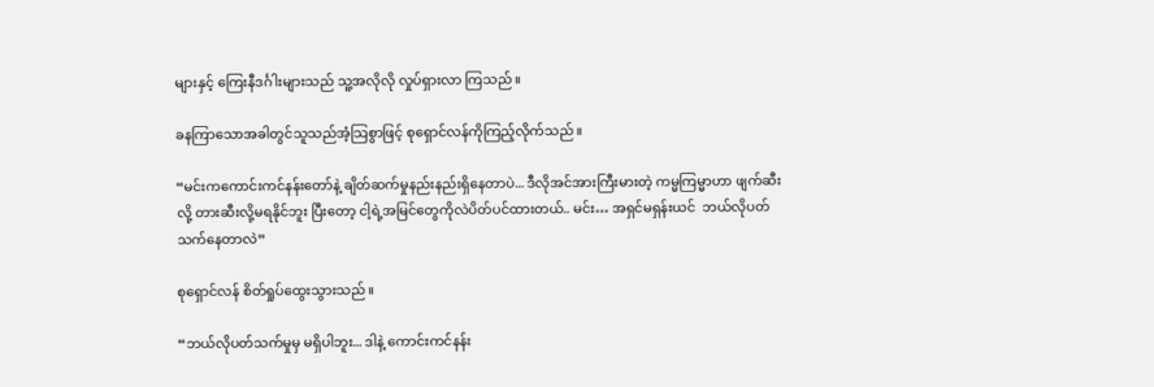များနှင့် ကြေးနီဒင်္ဂါးများသည် သူ့အလိုလို လှုပ်ရှားလာ ကြသည်။

ခနကြာသောအခါတွင်သူသည်အံ့သြစွာဖြင့် စုရှောင်လန်ကိုကြည့်လိုက်သည်။

“မင်းကကောင်းကင်နန်းတော်နဲ့ ချိတ်ဆက်မှုနည်းနည်းရှိနေတာပဲ... ဒီလိုအင်အားကြီးမားတဲ့ ကမ္မကြမ္မာဟာ ဖျက်ဆီးလို့ တားဆီးလို့မရနိုင်ဘူး ပြီးတော့ ငါ့ရဲ့အမြင်တွေကိုလဲပိတ်ပင်ထားတယ်.. မင်း… အရှင်မရှန်းယင်  ဘယ်လိုပတ်သက်နေတာလဲ”

စုရှောင်လန် စိတ်ရှုပ်ထွေးသွားသည်။

“ဘယ်လိုပတ်သက်မှုမှ မရှိပါဘူး... ဒါနဲ့ ကောင်းကင်နန်း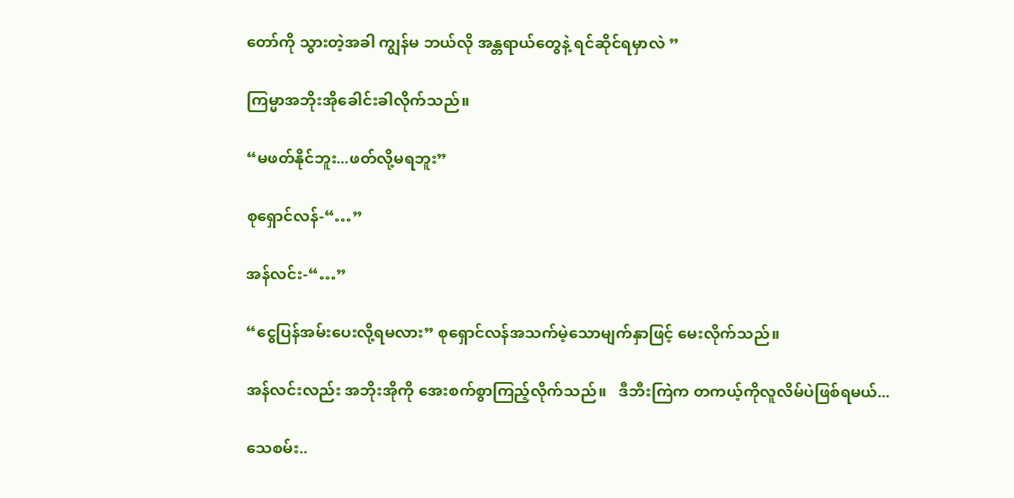တော်ကို သွားတဲ့အခါ ကျွန်မ ဘယ်လို အန္တရာယ်တွေနဲ့ ရင်ဆိုင်ရမှာလဲ ”

ကြမ္မာအဘိုးအိုခေါင်းခါလိုက်သည်။

“မဖတ်နိုင်ဘူး...ဖတ်လို့မရဘူး”

စုရှောင်လန်-“…”

အန်လင်း-“…”

“ငွေပြန်အမ်းပေးလို့ရမလား” စုရှောင်လန်အသက်မဲ့သောမျက်နှာဖြင့် မေးလိုက်သည်။

အန်လင်းလည်း အဘိုးအိုကို အေးစက်စွာကြည့်လိုက်သည်။   ဒီဘီးကြဲက တကယ့်ကိုလူလိမ်ပဲဖြစ်ရမယ်...

သေစမ်း..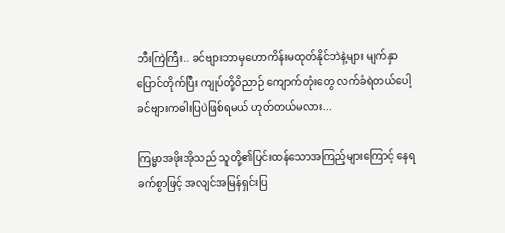ဘီးကြဲကြီး.. ခင်ဗျားဘာမှဟောကိန်းမထုတ်နိုင်ဘဲနဲ့များ မျက်နှာပြောင်တိုက်ပြီး ကျုပ်တို့ဝိညာဉ် ကျောက်တုံးတွေ လက်ခံရဲတယ်ပေါ့ ခင်ဗျားကဓါးပြပဲဖြစ်ရမယ် ဟုတ်တယ်မလား...

ကြမ္မာအဖိုးအိုသည် သူတို့၏ပြင်းထန်သောအကြည့်များကြောင့် နေရခက်စွာဖြင့် အလျင်အမြန်ရှင်းပြ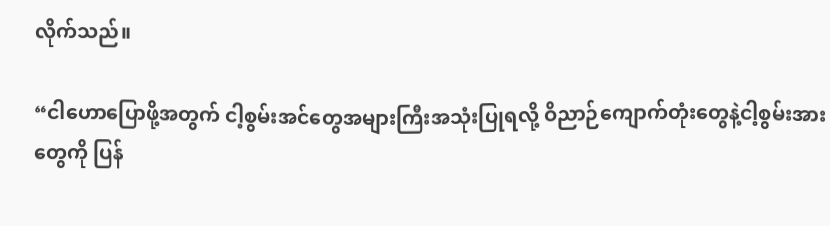လိုက်သည်။

“ငါဟောပြောဖို့အတွက် ငါ့စွမ်းအင်တွေအများကြီးအသုံးပြုရလို့ ဝိညာဉ်ကျောက်တုံးတွေနဲ့ငါ့စွမ်းအားတွေကို ပြန်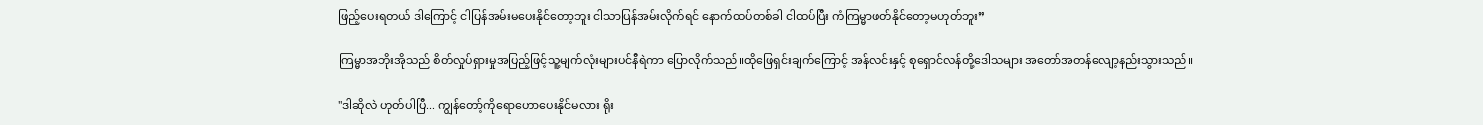ဖြည့်ပေးရတယ် ဒါကြောင့် ငါပြန်အမ်းမပေးနိုင်တော့ဘူး ငါသာပြန်အမ်းလိုက်ရင် နောက်ထပ်တစ်ခါ ငါထပ်ပြီး ကံကြမ္မာဖတ်နိုင်တော့မဟုတ်ဘူး”

ကြမ္မာအဘိုးအိုသည် စိတ်လှုပ်ရှားမှုအပြည့်ဖြင့်သူ့မျက်လုံးများပင်နီရဲကာ ပြောလိုက်သည်။ထိုဖြေရှင်းချက်ကြောင့် အန်လင်းနှင့် စုရှောင်လန်တို့ဒေါသများ အတော်အတန်လျော့နည်းသွားသည်။

"ဒါဆိုလဲ ဟုတ်ပါပြီ... ကျွန်တော့်ကိုရောဟောပေးနိုင်မလား ရိုး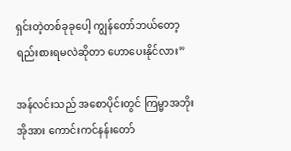ရှင်းတဲ့တစ်ခုခုပေါ့ ကျွန်တော်ဘယ်တော့ ရည်းစားရမလဲဆိုတာ ဟောပေးနိုင်လား”

အန်လင်းသည် အစောပိုင်းတွင် ကြမ္မာအဘိုးအိုအား ကောင်းကင်နန်းတော်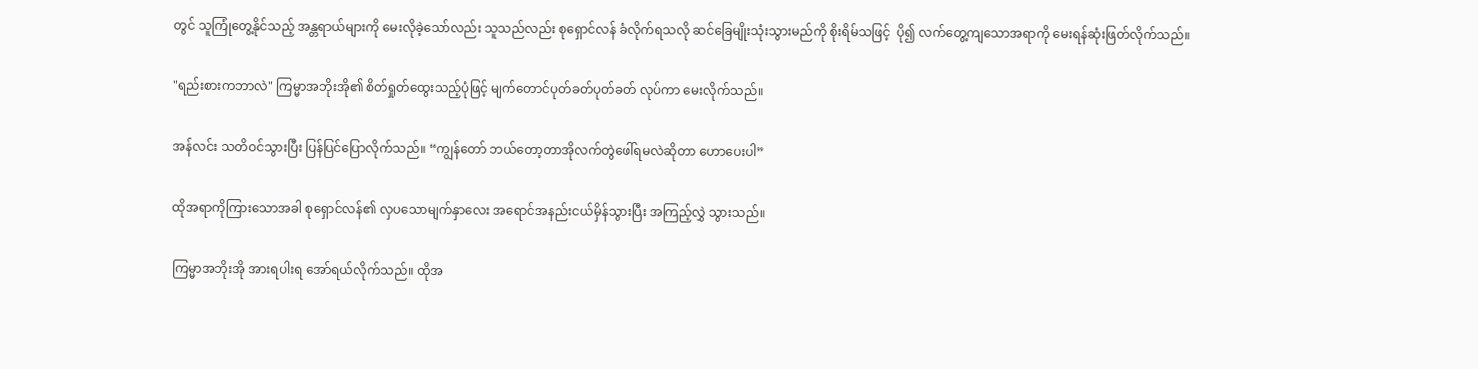တွင် သူကြုံတွေ့နိုင်သည့် အန္တရာယ်များကို မေးလိုခဲ့သော်လည်း သူသည်လည်း စုရှောင်လန် ခံလိုက်ရသလို ဆင်ခြေမျိုးသုံးသွားမည်ကို စိုးရိမ်သဖြင့်  ပို၍ လက်တွေ့ကျသောအရာကို မေးရန်ဆုံးဖြတ်လိုက်သည်။

"ရည်းစားကဘာလဲ" ကြမ္မာအဘိုးအို၏ စိတ်ရှုတ်ထွေးသည့်ပုံဖြင့် မျက်တောင်ပုတ်ခတ်ပုတ်ခတ် လုပ်ကာ မေးလိုက်သည်။

အန်လင်း သတိဝင်သွားပြီး ပြန်ပြင်ပြောလိုက်သည်။ “ကျွန်တော် ဘယ်တော့တာအိုလက်တွဲဖေါ်ရမလဲဆိုတာ ဟောပေးပါ”

ထိုအရာကိုကြားသောအခါ စုရှောင်လန်၏ လှပသောမျက်နှာလေး အရောင်အနည်းငယ်မှိန်သွားပြီး အကြည့်လွှဲ သွားသည်။

ကြမ္မာအဘိုးအို အားရပါးရ အော်ရယ်လိုက်သည်။ ထိုအ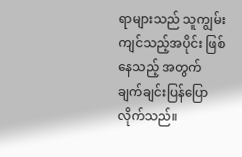ရာများသည် သူကျွမ်းကျင်သည့်အပိုင်း ဖြစ်နေသည့် အတွက် ချက်ချင်းပြန်ပြောလိုက်သည်။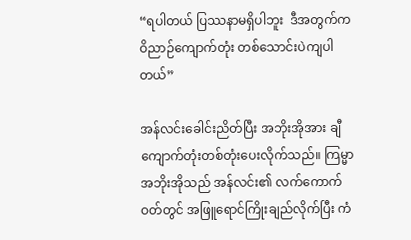“ရပါတယ် ပြဿနာမရှိပါဘူး  ဒီအတွက်က ဝိညာဉ်ကျောက်တုံး တစ်သောင်းပဲကျပါတယ်”

အန်လင်းခေါင်းညိတ်ပြီး အဘိုးအိုအား ချီကျောက်တုံးတစ်တုံးပေးလိုက်သည်။ ကြမ္မာအဘိုးအိုသည် အန်လင်း၏ လက်ကောက်ဝတ်တွင် အဖြူရောင်ကြိုးချည်လိုက်ပြီး ကံ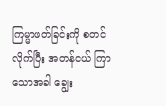ကြမ္မာဖတ်ခြင်းကို စတင်လိုက်ပြီး အတန်ငယ် ကြာသောအခါ ချွေး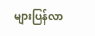များပြန်လာ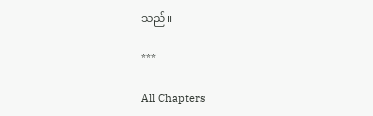သည်။

***

All Chapters